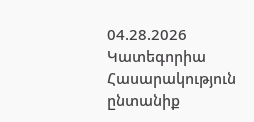04.28.2026
Կատեգորիա
Հասարակություն
ընտանիք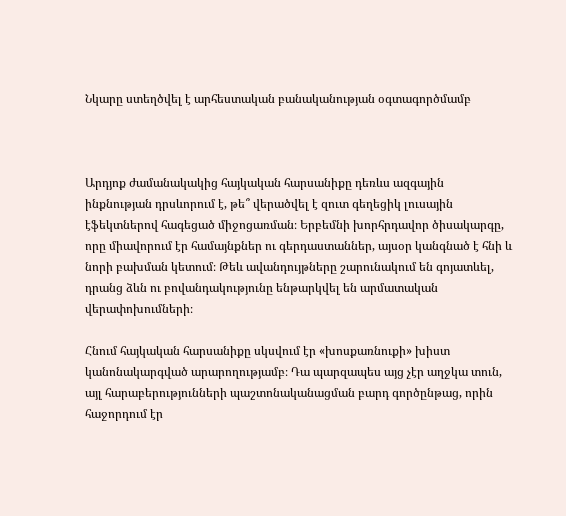Նկարը ստեղծվել է արհեստական բանականության օգտագործմամբ



Արդյոք ժամանակակից հայկական հարսանիքը դեռևս ազգային ինքնության դրսևորում է, թե՞ վերածվել է զուտ գեղեցիկ լուսային էֆեկտներով հագեցած միջոցառման։ Երբեմնի խորհրդավոր ծիսակարգը, որը միավորում էր համայնքներ ու գերդաստաններ, այսօր կանգնած է հնի և նորի բախման կետում։ Թեև ավանդույթները շարունակում են գոյատևել, դրանց ձևն ու բովանդակությունը ենթարկվել են արմատական վերափոխումների։

Հնում հայկական հարսանիքը սկսվում էր «խոսքառնուքի» խիստ կանոնակարգված արարողությամբ։ Դա պարզապես այց չէր աղջկա տուն, այլ հարաբերությունների պաշտոնականացման բարդ գործընթաց, որին հաջորդում էր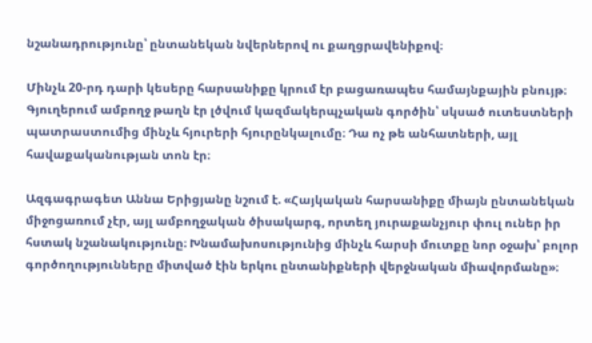նշանադրությունը՝ ընտանեկան նվերներով ու քաղցրավենիքով։

Մինչև 20-րդ դարի կեսերը հարսանիքը կրում էր բացառապես համայնքային բնույթ։ Գյուղերում ամբողջ թաղն էր լծվում կազմակերպչական գործին՝ սկսած ուտեստների պատրաստումից մինչև հյուրերի հյուրընկալումը։ Դա ոչ թե անհատների, այլ հավաքականության տոն էր։

Ազգագրագետ Աննա Երիցյանը նշում է. «Հայկական հարսանիքը միայն ընտանեկան միջոցառում չէր, այլ ամբողջական ծիսակարգ, որտեղ յուրաքանչյուր փուլ ուներ իր հստակ նշանակությունը։ Խնամախոսությունից մինչև հարսի մուտքը նոր օջախ՝ բոլոր գործողությունները միտված էին երկու ընտանիքների վերջնական միավորմանը»։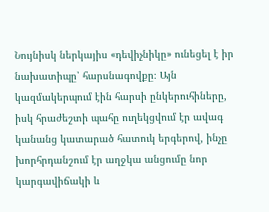Նույնիսկ ներկայիս «դեվիչնիկը» ունեցել է իր նախատիպը՝ հարսնագովքը։ Այն կազմակերպում էին հարսի ընկերուհիները, իսկ հրաժեշտի պահը ուղեկցվում էր ավագ կանանց կատարած հատուկ երգերով, ինչը խորհրդանշում էր աղջկա անցումը նոր կարգավիճակի և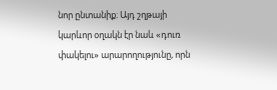նոր ընտանիք։ Այդ շղթայի կարևոր օղակն էր նաև «դուռ փակելու» արարողությունը, որն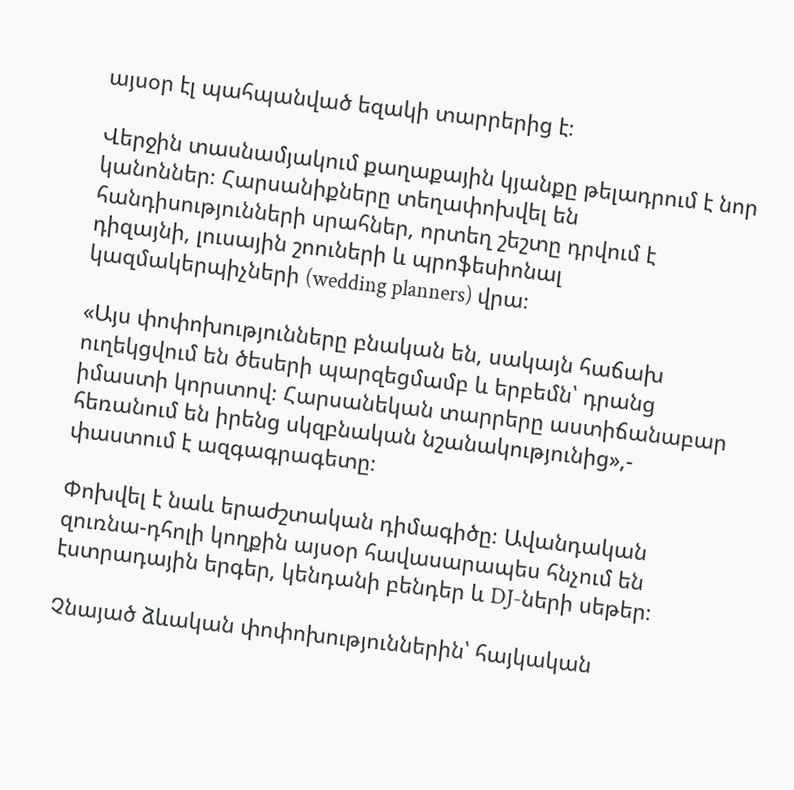այսօր էլ պահպանված եզակի տարրերից է։

Վերջին տասնամյակում քաղաքային կյանքը թելադրում է նոր կանոններ։ Հարսանիքները տեղափոխվել են հանդիսությունների սրահներ, որտեղ շեշտը դրվում է դիզայնի, լուսային շոուների և պրոֆեսիոնալ կազմակերպիչների (wedding planners) վրա։

«Այս փոփոխությունները բնական են, սակայն հաճախ ուղեկցվում են ծեսերի պարզեցմամբ և երբեմն՝ դրանց իմաստի կորստով։ Հարսանեկան տարրերը աստիճանաբար հեռանում են իրենց սկզբնական նշանակությունից»,- փաստում է ազգագրագետը։

Փոխվել է նաև երաժշտական դիմագիծը։ Ավանդական զուռնա-դհոլի կողքին այսօր հավասարապես հնչում են էստրադային երգեր, կենդանի բենդեր և DJ-ների սեթեր։

Չնայած ձևական փոփոխություններին՝ հայկական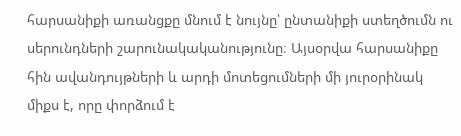հարսանիքի առանցքը մնում է նույնը՝ ընտանիքի ստեղծումն ու սերունդների շարունակականությունը։ Այսօրվա հարսանիքը հին ավանդույթների և արդի մոտեցումների մի յուրօրինակ միքս է, որը փորձում է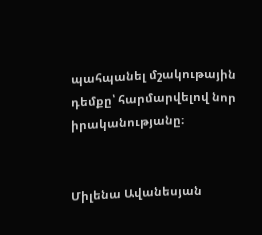պահպանել մշակութային դեմքը՝ հարմարվելով նոր իրականությանը։


Միլենա Ավանեսյան